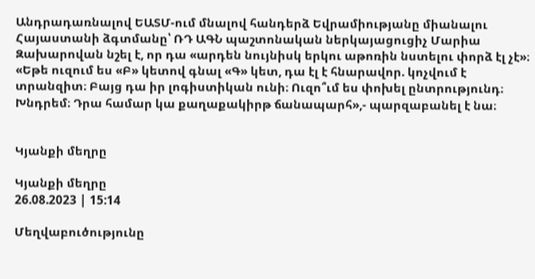Անդրադառնալով ԵԱՏՄ-ում մնալով հանդերձ Եվրամիությանը միանալու Հայաստանի ձգտմանը՝ ՌԴ ԱԳՆ պաշտոնական ներկայացուցիչ Մարիա Զախարովան նշել է, որ դա «արդեն նույնիսկ երկու աթոռին նստելու փորձ էլ չէ»։ «Եթե ուզում ես «Բ» կետով գնալ «Գ» կետ, դա էլ է հնարավոր. կոչվում է տրանզիտ։ Բայց դա իր լոգիստիկան ունի։ Ուզո՞ւմ ես փոխել ընտրությունդ։ Խնդրեմ։ Դրա համար կա քաղաքակիրթ ճանապարհ»,- պարզաբանել է նա։


Կյանքի մեղրը

Կյանքի մեղրը
26.08.2023 | 15:14

Մեղվաբուծությունը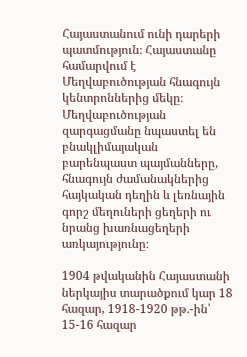Հայաստանում ունի դարերի պատմություն։ Հայաստանը համարվում է Մեղվաբուծության հնագույն կենտրոններից մեկը։ Մեղվաբուծության զարգացմանը նպաստել են բնակլիմայական բարենպաստ պայմանները, հնագույն ժամանակներից հայկական դեղին և լեռնային գորշ մեղուների ցեղերի ու նրանց խառնացեղերի առկայությունը։

1904 թվականին Հայաստանի ներկայիս տարածքում կար 18 հազար, 1918-1920 թթ.-ին՝ 15-16 հազար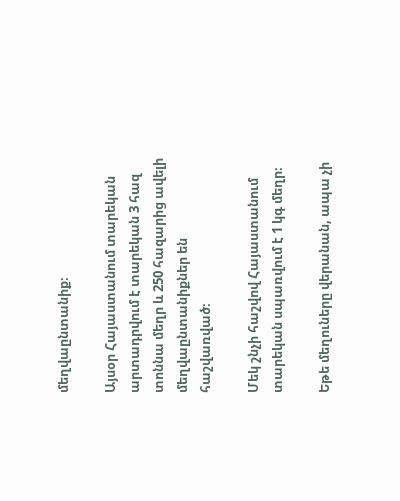մեղվաընտանիք։

Այսօր Հայաստանում տարեկան արտադրվում է տարեկան 3 հազ տոննա մեղր և 250 հազարից ավելի մեղվաընտանիքներ են հաշվառված։

Մեկ շնչի հաշվով Հայաստանում տարեկան սպառվում է 1 կգ մեղր։

Եթե մեղուները վերանան, ապա չի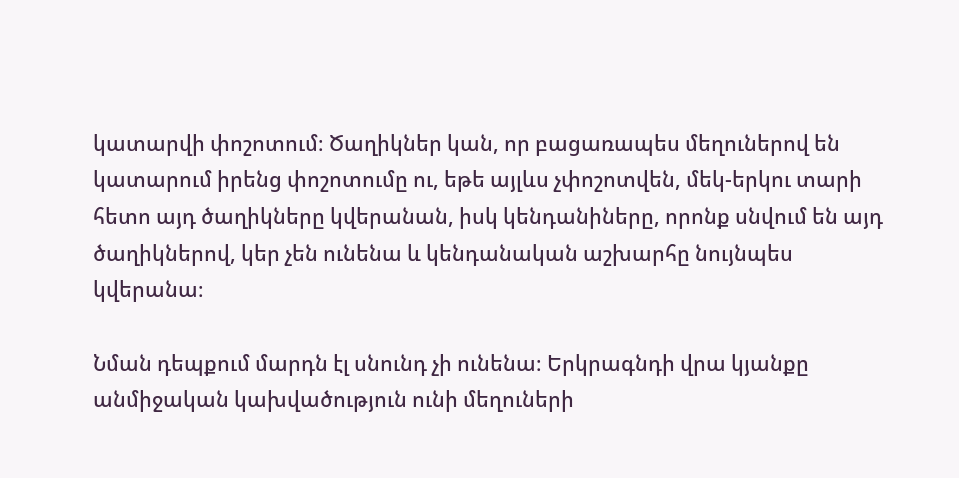կատարվի փոշոտում։ Ծաղիկներ կան, որ բացառապես մեղուներով են կատարում իրենց փոշոտումը ու, եթե այլևս չփոշոտվեն, մեկ-երկու տարի հետո այդ ծաղիկները կվերանան, իսկ կենդանիները, որոնք սնվում են այդ ծաղիկներով, կեր չեն ունենա և կենդանական աշխարհը նույնպես կվերանա։

Նման դեպքում մարդն էլ սնունդ չի ունենա։ Երկրագնդի վրա կյանքը անմիջական կախվածություն ունի մեղուների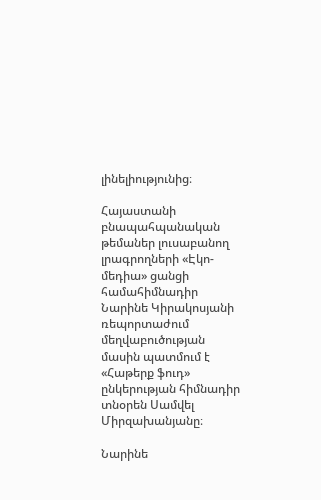լինելիությունից։

Հայաստանի բնապահպանական թեմաներ լուսաբանող լրագրողների «Էկո-մեդիա» ցանցի համահիմնադիր Նարինե Կիրակոսյանի ռեպորտաժում մեղվաբուծության մասին պատմում է «Հաթերք ֆուդ» ընկերության հիմնադիր տնօրեն Սամվել Միրզախանյանը։

Նարինե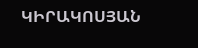ԿԻՐԱԿՈՍՅԱՆ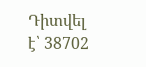Դիտվել է՝ 38702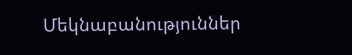Մեկնաբանություններ